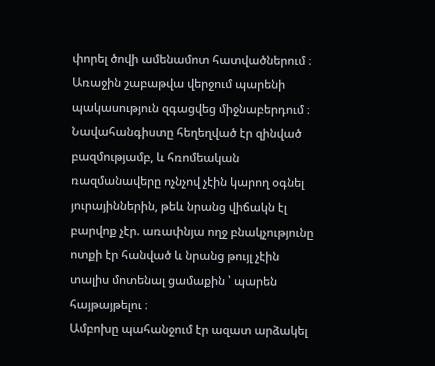փորել ծովի ամենամոտ հատվածներում ։ Առաջին շաբաթվա վերջում պարենի պակասություն զգացվեց միջնաբերդում ։ Նավահանգիստը հեղեղված էր զինված բազմությամբ, և հռոմեական ռազմանավերը ոչնչով չէին կարող օգնել յուրայիններին, թեև նրանց վիճակն էլ բարվոք չէր. առափնյա ողջ բնակչությունը ոտքի էր հանված և նրանց թույլ չէին տալիս մոտենալ ցամաքին ՝ պարեն հայթայթելու ։
Ամբոխը պահանջում էր ազատ արձակել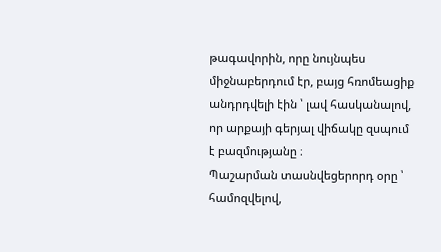թագավորին, որը նույնպես միջնաբերդում էր, բայց հռոմեացիք անդրդվելի էին ՝ լավ հասկանալով, որ արքայի գերյալ վիճակը զսպում է բազմությանը ։
Պաշարման տասնվեցերորդ օրը ՝ համոզվելով,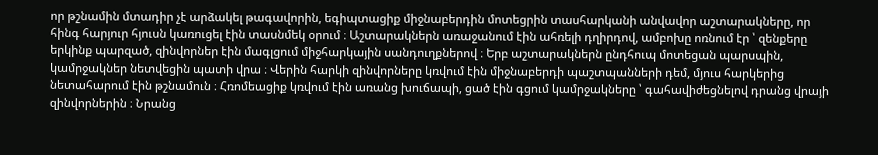որ թշնամին մտադիր չէ արձակել թագավորին, եգիպտացիք միջնաբերդին մոտեցրին տասհարկանի անվավոր աշտարակները, որ հինգ հարյուր հյուսն կառուցել էին տասնմեկ օրում ։ Աշտարակներն առաջանում էին ահռելի դղիրդով, ամբոխը ոռնում էր ՝ զենքերը երկինք պարզած, զինվորներ էին մագլցում միջհարկային սանդուղքներով ։ Երբ աշտարակներն ընդհուպ մոտեցան պարսպին, կամրջակներ նետվեցին պատի վրա ։ Վերին հարկի զինվորները կռվում էին միջնաբերդի պաշտպանների դեմ, մյուս հարկերից նետահարում էին թշնամուն ։ Հռոմեացիք կռվում էին առանց խուճապի, ցած էին գցում կամրջակները ՝ գահավիժեցնելով դրանց վրայի զինվորներին ։ Նրանց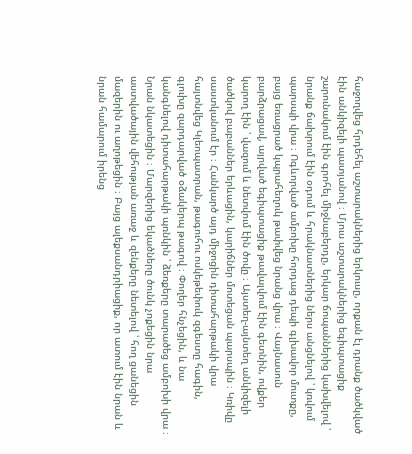հաջողվեց հրդեհել աշտարակներից երկուսը, որքան էլ դրանք ծածկված էին անկիզելի պատյանով ։ Մյուս աշտարակներից եգիպտացիք շարունակում էին գրոհել միջնաբերդը, երկար ճոպաններից կախվելով ՝ նրանք ճախրում էին օդում և հրակնատներից ներս անցնելով ՝ կռվում պարսպի վրա ։ Ոգևորված ամբոխը հորդաց դեպի գլխավոր մուտքը, բայց եռացրած կպրահեղուկ թափվեց նրանց վրա ։ Վայնասուն բարձրացավ, այրված եգիպտացիք թավալվում էին գետնին, ովքեր կարող էին ՝ վազում և նետվում էին ծովը ։ Այստեղ-այնտեղ անկիզելի ծածկով բաբաններ երևացին, կարիճներ մոտեցան պարսպին ։ Կռիվը սաստկանում էր ։ Հանկարծ այդ միջոցին դիտահարթակի վրա հայտնվեց Կլեոպատրան, թագուհու ոսկեթեփուկ զգեստը հագին, գլուխը զարդարված օձակերպ թագով ։ Փողեր հնչեցին, և նա կանգնելով դիտահարթակի պռնկին ՝ ձեռքերը տարածեց ամբոխի վրա ։ Նրան նկատեցին ։ Մարզերից եկածները ծունկ չոքեցին նրա աստվածային վեհության առաջ և զենքերը նետելով ՝ հող ցանեցին մազերին ու աղոթեցին ։ Բայց ալեքսանդրիացիք, որ ատում էին նրան և նրան համարում իրենց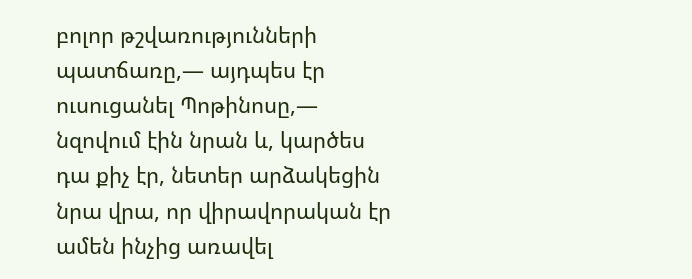բոլոր թշվառությունների պատճառը,— այդպես էր ուսուցանել Պոթինոսը,— նզովում էին նրան և, կարծես դա քիչ էր, նետեր արձակեցին նրա վրա, որ վիրավորական էր ամեն ինչից առավել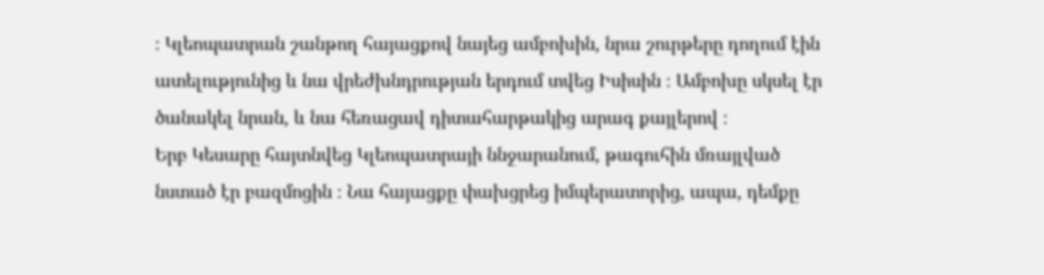։ Կլեոպատրան շանթող հայացքով նայեց ամբոխին, նրա շուրթերը դողում էին ատելությունից և նա վրեժխնդրության երդում տվեց Իսիսին ։ Ամբոխը սկսել էր ծանակել նրան, և նա հեռացավ դիտահարթակից արագ քայլերով ։
Երբ Կեսարը հայտնվեց Կլեոպատրայի ննջարանում, թագուհին մռայլված նստած էր բազմոցին ։ Նա հայացքը փախցրեց իմպերատորից, ապա, դեմքը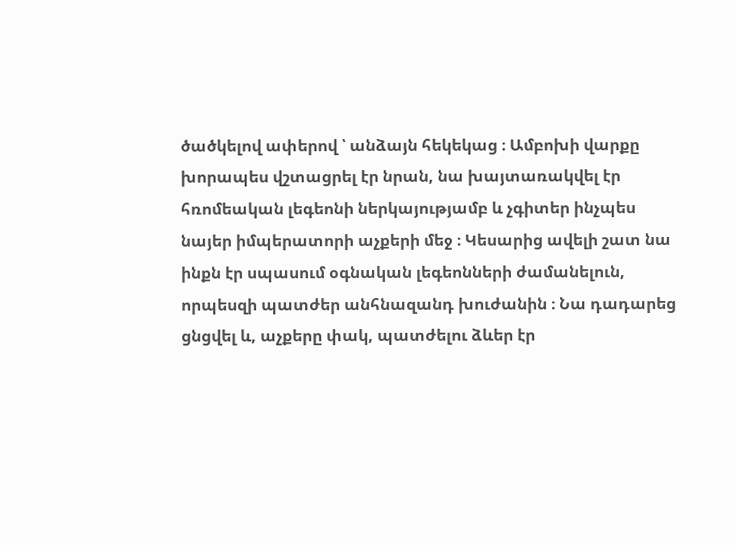ծածկելով ափերով ՝ անձայն հեկեկաց ։ Ամբոխի վարքը խորապես վշտացրել էր նրան, նա խայտառակվել էր հռոմեական լեգեոնի ներկայությամբ և չգիտեր ինչպես նայեր իմպերատորի աչքերի մեջ ։ Կեսարից ավելի շատ նա ինքն էր սպասում օգնական լեգեոնների ժամանելուն, որպեսզի պատժեր անհնազանդ խուժանին ։ Նա դադարեց ցնցվել և, աչքերը փակ, պատժելու ձևեր էր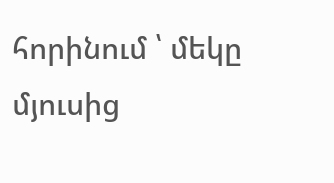հորինում ՝ մեկը մյուսից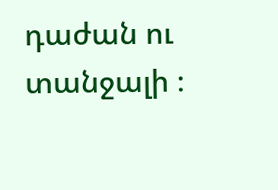դաժան ու տանջալի ։